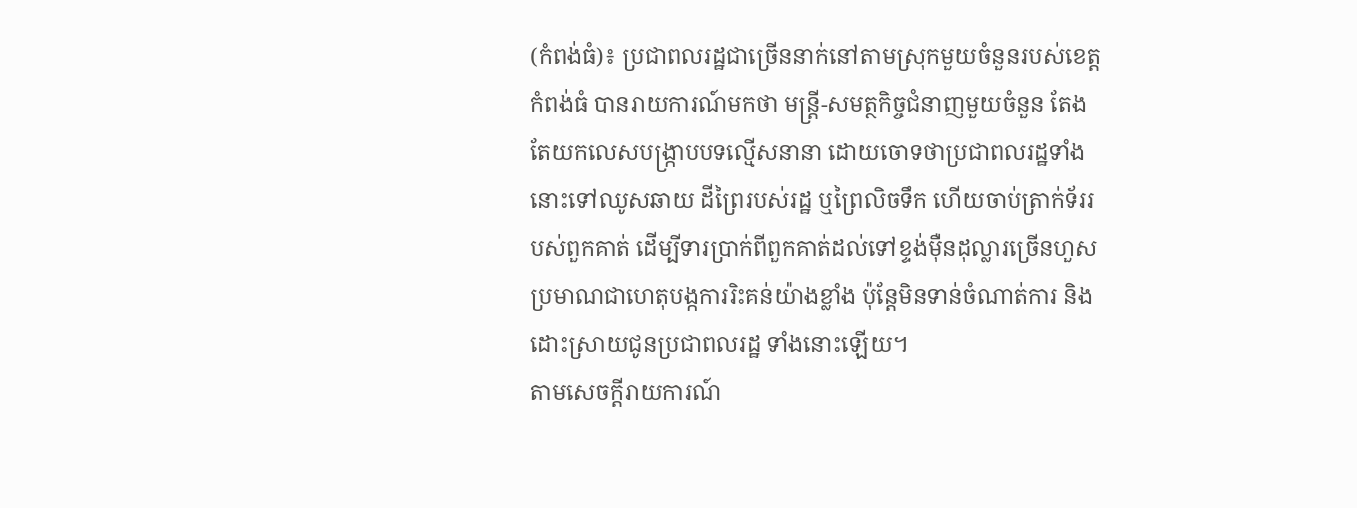(កំពង់ធំ)៖ ប្រជាពលរដ្ឋជាច្រើននាក់នៅតាមស្រុកមួយចំនួនរបស់ខេត្តកំពង់ធំ បានរាយការណ៍មកថា មន្ត្រី-សមត្ថកិច្ចជំនាញមួយចំនួន តែងតែយកលេសបង្ក្រាបបទល្មើសនានា ដោយចោទថាប្រជាពលរដ្ឋទាំងនោះទៅឈូសឆាយ ដីព្រៃរបស់រដ្ឋ ឬព្រៃលិចទឹក ហើយចាប់ត្រាក់ទ័ររបស់ពួកគាត់ ដើម្បីទារប្រាក់ពីពួកគាត់ដល់ទៅខ្ទង់ម៉ឺនដុល្លារច្រើនហួសប្រមាណជាហេតុបង្កការរិះគន់យ៉ាងខ្លាំង ប៉ុន្តែមិនទាន់ចំណាត់ការ និងដោះស្រាយជូនប្រជាពលរដ្ឋ ទាំងនោះឡើយ។
តាមសេចក្តីរាយការណ៍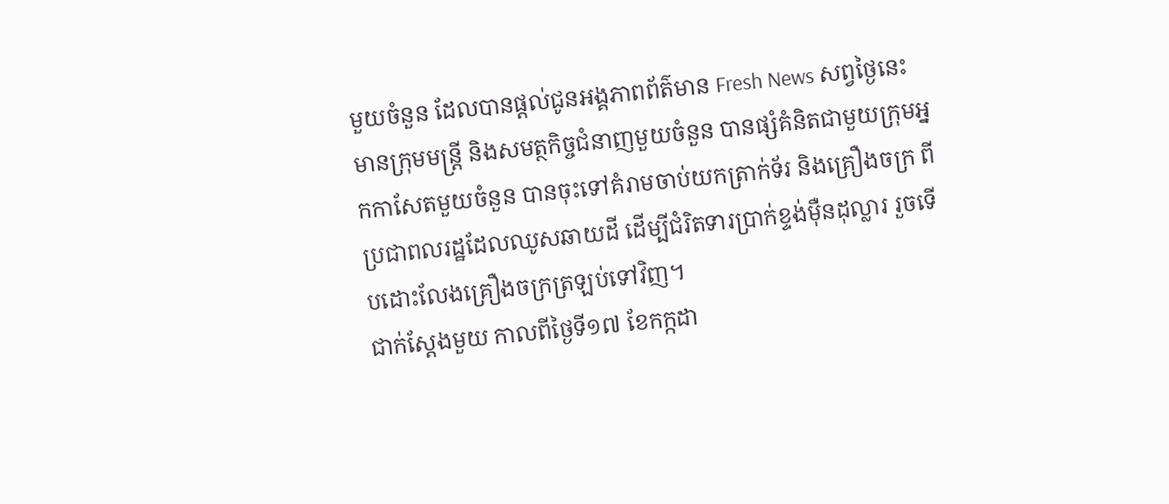មួយចំនួន ដែលបានផ្តល់ជូនអង្គភាពព័ត៌មាន Fresh News សព្វថ្ងៃនេះ មានក្រុមមន្ត្រី និងសមត្ថកិច្ចជំនាញមួយចំនួន បានផ្សំគំនិតជាមួយក្រុមអ្នកកាសែតមួយចំនួន បានចុះទៅគំរាមចាប់យកត្រាក់ទ័រ និងគ្រឿងចក្រ ពីប្រជាពលរដ្ឋដែលឈូសឆាយដី ដើម្បីជំរិតទារប្រាក់ខ្ទង់ម៉ឺនដុល្លារ រួចទើបដោះលែងគ្រឿងចក្រត្រឡប់ទៅវិញ។
ជាក់ស្ដែងមួយ កាលពីថ្ងៃទី១៧ ខែកក្កដា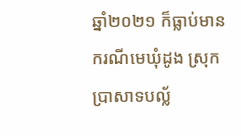ឆ្នាំ២០២១ ក៏ធ្លាប់មានករណីមេឃុំដូង ស្រុកប្រាសាទបល្ល័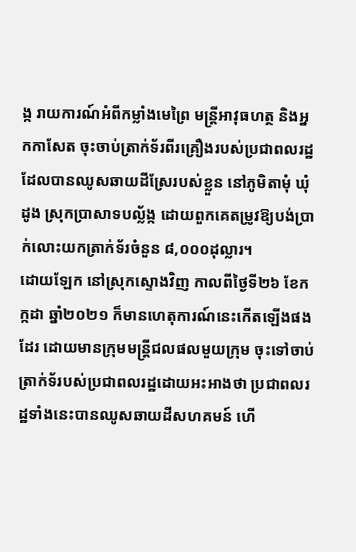ង្ក រាយការណ៍អំពីកម្លាំងមេព្រៃ មន្ត្រីអាវុធហត្ថ និងអ្នកកាសែត ចុះចាប់ត្រាក់ទ័រពីរគ្រឿងរបស់ប្រជាពលរដ្ឋ ដែលបានឈូសឆាយដីស្រែរបស់ខ្លួន នៅភូមិតាមុំ ឃុំដូង ស្រុកប្រាសាទបល្ល័ង្ក ដោយពួកគេតម្រូវឱ្យបង់ប្រាក់លោះយកត្រាក់ទ័រចំនួន ៨,០០០ដុល្លារ។
ដោយឡែក នៅស្រុកស្ទោងវិញ កាលពីថ្ងៃទី២៦ ខែកក្កដា ឆ្នាំ២០២១ ក៏មានហេតុការណ៍នេះកើតឡើងផងដែរ ដោយមានក្រុមមន្រ្តីជលផលមួយក្រុម ចុះទៅចាប់ត្រាក់ទ័របស់ប្រជាពលរដ្ឋដោយអះអាងថា ប្រជាពលរដ្ឋទាំងនេះបានឈូសឆាយដីសហគមន៍ ហើ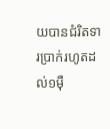យបានជំរិតទារប្រាក់រហូតដល់១ម៉ឺ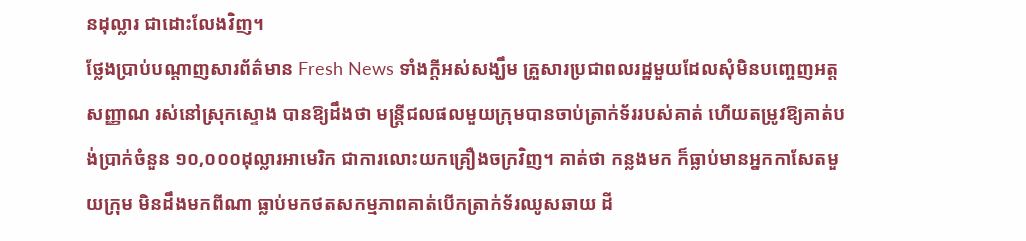នដុល្លារ ជាដោះលែងវិញ។
ថ្លែងប្រាប់បណ្ដាញសារព័ត៌មាន Fresh News ទាំងក្ដីអស់សង្ឃឹម គ្រួសារប្រជាពលរដ្ឋមួយដែលសុំមិនបញ្ចេញអត្តសញ្ញាណ រស់នៅស្រុកស្ទោង បានឱ្យដឹងថា មន្ត្រីជលផលមួយក្រុមបានចាប់ត្រាក់ទ័ររបស់គាត់ ហើយតម្រូវឱ្យគាត់បង់ប្រាក់ចំនួន ១០,០០០ដុល្លារអាមេរិក ជាការលោះយកគ្រឿងចក្រវិញ។ គាត់ថា កន្លងមក ក៏ធ្លាប់មានអ្នកកាសែតមួយក្រុម មិនដឹងមកពីណា ធ្លាប់មកថតសកម្មភាពគាត់បើកត្រាក់ទ័រឈូសឆាយ ដី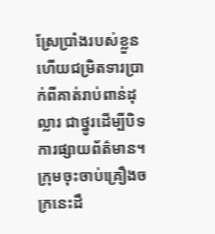ស្រែប្រាំងរបស់ខ្លួន ហើយជម្រិតទារប្រាក់ពីគាត់រាប់ពាន់ដុល្លារ ជាថ្នូរដើម្បីបិទការផ្សាយព័ត៌មាន។
ក្រុមចុះចាប់គ្រឿងចក្រនេះដឹ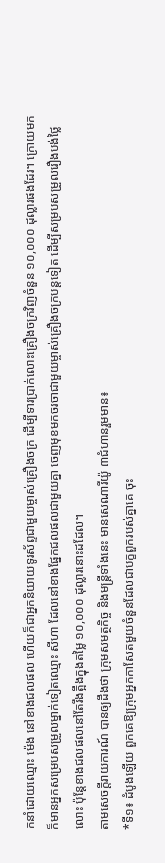កនាំដោយឈ្មោះ ម៉េង នៅខាងជលផល ហើយក៏ជាអ្នកនិយាយទូរស័ព្ទជាមួយម្ចាស់គ្រឿងចក្រ ដើម្បីទារប្រាក់លោះគ្រឿងចក្រវិញចំនួន ១០,០០០ ដុល្លារផងដែរ។ ក្រោយមក ក៏មានអ្នកសម្រេបសម្រួលម្នាក់ទៀតឈ្មោះ សីហា ដែលនៅខាងផ្នែកជលផលជាមួយគ្នា ចេញមុខមកចរចាជាមួយម្ចាស់គ្រឿងចក្របន្តទៀត ដើម្បីសម្របសម្រួលរឿងបង់ថ្លៃលោះ ប៉ុន្តែខាងជលផលនៅតែរឹងត្អឹងក្នុងតម្លៃ ១០,០០០ ដុល្លារនោះដដែល។
តាមសេចក្តីរាយការណ៍ បានឲ្យដឹងថា ក្រុមសមត្ថកិច្ច និងមន្រ្តីទាំងនេះ មានសេណារីយ៉ូ ៣ជំហានរួមមាន៖
*ទី១៖ ដំបូងឡើយ ពួកគេឱ្យក្រុមអ្នកកាសែតមួយចំនួនដែលជាបក្ខពួករបស់គ្នាគេ ចុះ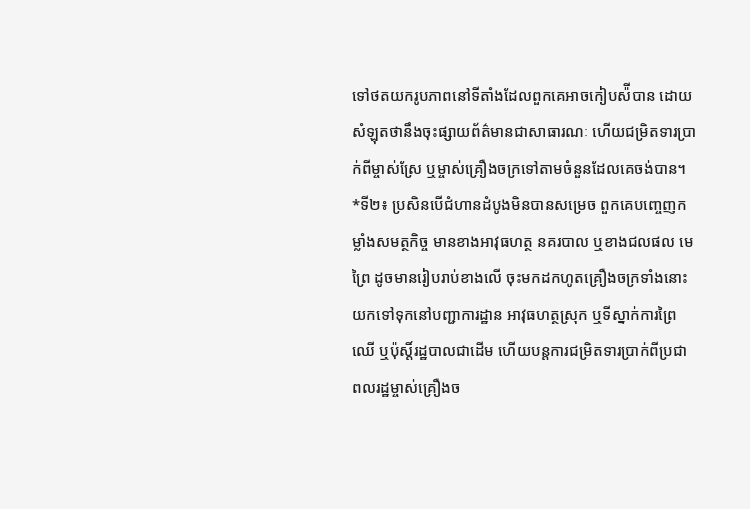ទៅថតយករូបភាពនៅទីតាំងដែលពួកគេអាចកៀបស៉ីបាន ដោយសំឡុតថានឹងចុះផ្សាយព័ត៌មានជាសាធារណៈ ហើយជម្រិតទារប្រាក់ពីម្ចាស់ស្រែ ឬម្ចាស់គ្រឿងចក្រទៅតាមចំនួនដែលគេចង់បាន។
*ទី២៖ ប្រសិនបើជំហានដំបូងមិនបានសម្រេច ពួកគេបញ្ចេញកម្លាំងសមត្ថកិច្ច មានខាងអាវុធហត្ថ នគរបាល ឬខាងជលផល មេព្រៃ ដូចមានរៀបរាប់ខាងលើ ចុះមកដកហូតគ្រឿងចក្រទាំងនោះ យកទៅទុកនៅបញ្ជាការដ្ឋាន អាវុធហត្ថស្រុក ឬទីស្នាក់ការព្រៃឈើ ឬប៉ុស្តិ៍រដ្ឋបាលជាដើម ហើយបន្តការជម្រិតទារប្រាក់ពីប្រជាពលរដ្ឋម្ចាស់គ្រឿងច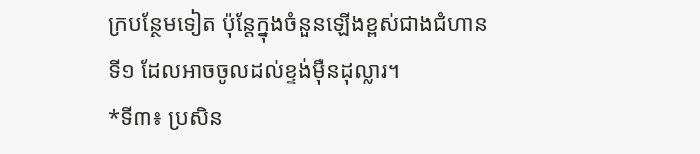ក្របន្ថែមទៀត ប៉ុន្តែក្នុងចំនួនឡើងខ្ពស់ជាងជំហានទី១ ដែលអាចចូលដល់ខ្ទង់ម៉ឺនដុល្លារ។
*ទី៣៖ ប្រសិន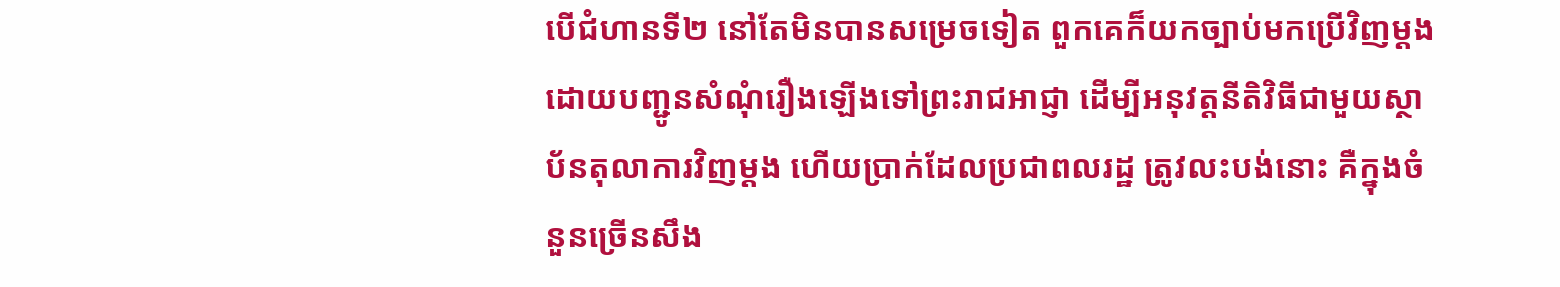បើជំហានទី២ នៅតែមិនបានសម្រេចទៀត ពួកគេក៏យកច្បាប់មកប្រើវិញម្ដង ដោយបញ្ជូនសំណុំរឿងឡើងទៅព្រះរាជអាជ្ញា ដើម្បីអនុវត្តនីតិវិធីជាមួយស្ថាប័នតុលាការវិញម្ដង ហើយប្រាក់ដែលប្រជាពលរដ្ឋ ត្រូវលះបង់នោះ គឺក្នុងចំនួនច្រើនសឹង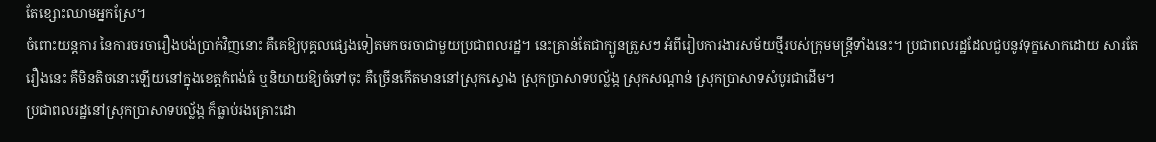តែខ្សោះឈាមអ្នកស្រែ។
ចំពោះយន្តការ នៃការចរចារឿងបង់ប្រាក់វិញនោះ គឺគេឱ្យបុគ្គលផ្សេងទៀតមកចរចាជាមួយប្រជាពលរដ្ឋ។ នេះគ្រាន់តែជាក្បូនត្រួសៗ អំពីរៀបការងារសម័យថ្មីរបស់ក្រុមមន្ត្រីទាំងនេះ។ ប្រជាពលរដ្ឋដែលជួបនូវទុក្ខសោកដោយ សារតែរឿងនេះ គឺមិនតិចនោះឡើយនៅក្នុងខេត្តកំពង់ធំ ឬនិយាយឱ្យចំទៅចុះ គឺច្រើនកើតមាននៅស្រុកស្ទោង ស្រុកប្រាសាទបល្ល័ង្ក ស្រុកសណ្ដាន់ ស្រុកប្រាសាទសំបូរជាដើម។
ប្រជាពលរដ្ឋនៅស្រុកប្រាសាទបល្ល័ង្ក ក៏ធ្លាប់រងគ្រោះដោ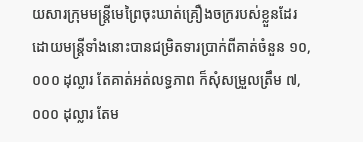យសារក្រុមមន្ត្រីមេព្រៃចុះឃាត់គ្រឿងចក្ររបស់ខ្លួនដែរ ដោយមន្ត្រីទាំងនោះបានជម្រិតទារប្រាក់ពីគាត់ចំនួន ១០,០០០ ដុល្លារ តែគាត់អត់លទ្ធភាព ក៏សុំសម្រួលត្រឹម ៧,០០០ ដុល្លារ តែម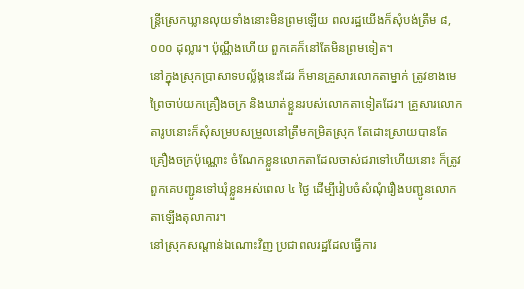ន្ត្រីស្រេកឃ្លានលុយទាំងនោះមិនព្រមឡើយ ពលរដ្ឋយើងក៏សុំបង់ត្រឹម ៨,០០០ ដុល្លារ។ ប៉ុណ្ណឹងហើយ ពួកគេក៏នៅតែមិនព្រមទៀត។
នៅក្នុងស្រុកប្រាសាទបល្ល័ង្កនេះដែរ ក៏មានគ្រួសារលោកតាម្នាក់ ត្រូវខាងមេព្រៃចាប់យកគ្រឿងចក្រ និងឃាត់ខ្លួនរបស់លោកតាទៀតដែរ។ គ្រួសារលោកតារូបនោះក៏សុំសម្របសម្រួលនៅត្រឹមកម្រិតស្រុក តែដោះស្រាយបានតែគ្រឿងចក្រប៉ុណ្ណោះ ចំណែកខ្លួនលោកតាដែលចាស់ជរាទៅហើយនោះ ក៏ត្រូវពួកគេបញ្ជូនទៅឃុំខ្លួនអស់ពេល ៤ ថ្ងៃ ដើម្បីរៀបចំសំណុំរឿងបញ្ជូនលោកតាឡើងតុលាការ។
នៅស្រុកសណ្ដាន់ឯណោះវិញ ប្រជាពលរដ្ឋដែលធ្វើការ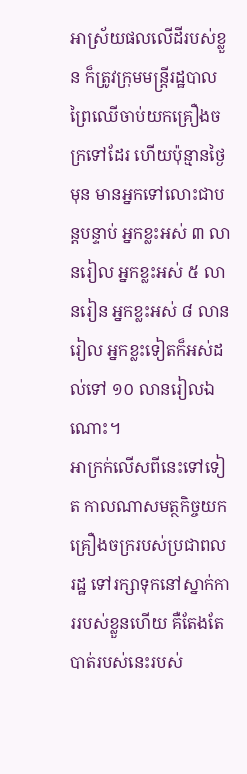អាស្រ័យផលលើដីរបស់ខ្លួន ក៏ត្រូវក្រុមមន្រ្តីរដ្ឋបាលព្រៃឈើចាប់យកគ្រឿងចក្រទៅដែរ ហើយប៉ុន្មានថ្ងៃមុន មានអ្នកទៅលោះជាបន្តបន្ទាប់ អ្នកខ្លះអស់ ៣ លានរៀល អ្នកខ្លះអស់ ៥ លានរៀន អ្នកខ្លះអស់ ៨ លានរៀល អ្នកខ្លះទៀតក៏អស់ដល់ទៅ ១០ លានរៀលឯណោះ។
អាក្រក់លើសពីនេះទៅទៀត កាលណាសមត្ថកិច្ចយកគ្រឿងចក្ររបស់ប្រជាពលរដ្ឋ ទៅរក្សាទុកនៅស្នាក់ការរបស់ខ្លួនហើយ គឺតែងតែបាត់របស់នេះរបស់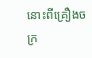នោះពីគ្រឿងចក្រ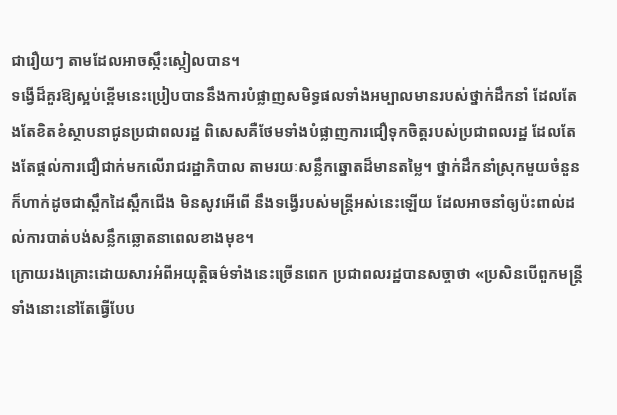ជារឿយៗ តាមដែលអាចស្កឹះស្កៀលបាន។
ទង្វើដ៏គួរឱ្យស្អប់ខ្ពើមនេះប្រៀបបាននឹងការបំផ្លាញសមិទ្ធផលទាំងអម្បាលមានរបស់ថ្នាក់ដឹកនាំ ដែលតែងតែខិតខំស្ថាបនាជូនប្រជាពលរដ្ឋ ពិសេសគឺថែមទាំងបំផ្លាញការជឿទុកចិត្តរបស់ប្រជាពលរដ្ឋ ដែលតែងតែផ្ដល់ការជឿជាក់មកលើរាជរដ្ឋាភិបាល តាមរយៈសន្លឹកឆ្នោតដ៏មានតម្លៃ។ ថ្នាក់ដឹកនាំស្រុកមួយចំនួនក៏ហាក់ដូចជាស្ពឹកដៃស្ពឹកជើង មិនសូវអើពើ នឹងទង្វើរបស់មន្ត្រីអស់នេះឡេីយ ដែលអាចនាំឲ្យប៉ះពាល់ដល់ការបាត់បង់សន្លឹកឆ្លោតនាពេលខាងមុខ។
ក្រោយរងគ្រោះដោយសារអំពីអយុត្តិធម៌ទាំងនេះច្រើនពេក ប្រជាពលរដ្ឋបានសច្ចាថា «ប្រសិនបើពួកមន្ត្រីទាំងនោះនៅតែធ្វើបែប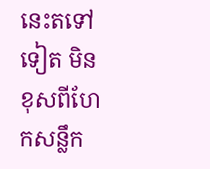នេះតទៅទៀត មិនខុសពីហែកសន្លឹក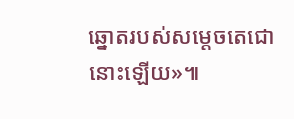ឆ្នោតរបស់សម្ដេចតេជោនោះឡើយ»៕